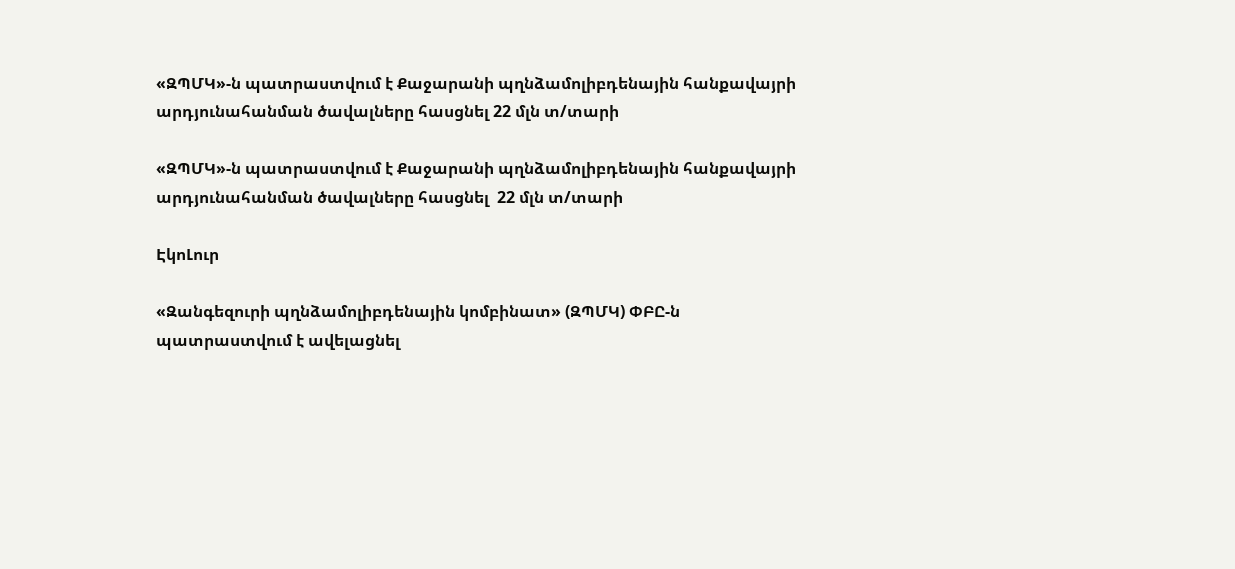«ԶՊՄԿ»-ն պատրաստվում է Քաջարանի պղնձամոլիբդենային հանքավայրի արդյունահանման ծավալները հասցնել 22 մլն տ/տարի

«ԶՊՄԿ»-ն պատրաստվում է Քաջարանի պղնձամոլիբդենային հանքավայրի արդյունահանման ծավալները հասցնել  22 մլն տ/տարի

ԷկոԼուր

«Զանգեզուրի պղնձամոլիբդենային կոմբինատ» (ԶՊՄԿ) ՓԲԸ-ն պատրաստվում է ավելացնել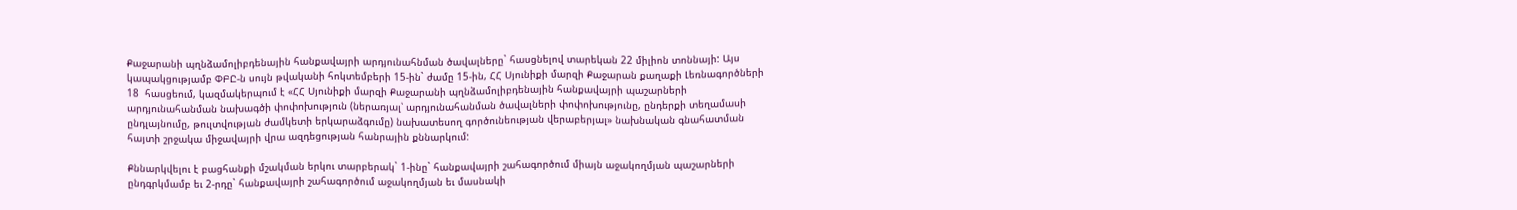Քաջարանի պղնձամոլիբդենային հանքավայրի արդյունահնման ծավալները` հասցնելով տարեկան 22 միլիոն տոննայի: Այս կապակցությամբ ՓԲԸ-ն սույն թվականի հոկտեմբերի 15-ին` ժամը 15-ին, ՀՀ Սյունիքի մարզի Քաջարան քաղաքի Լեռնագործների 18  հասցեում, կազմակերպում է «ՀՀ Սյունիքի մարզի Քաջարանի պղնձամոլիբդենային հանքավայրի պաշարների արդյունահանման նախագծի փոփոխություն (ներառյալ՝ արդյունահանման ծավալների փոփոխությունը, ընդերքի տեղամասի ընդլայնումը, թուլտվության ժամկետի երկարաձգումը) նախատեսող գործունեության վերաբերյալ» նախնական գնահատման հայտի շրջակա միջավայրի վրա ազդեցության հանրային քննարկում:

Քննարկվելու է բացհանքի մշակման երկու տարբերակ` 1-ինը` հանքավայրի շահագործում միայն աջակողմյան պաշարների ընդգրկմամբ եւ 2-րդը` հանքավայրի շահագործում աջակողմյան եւ մասնակի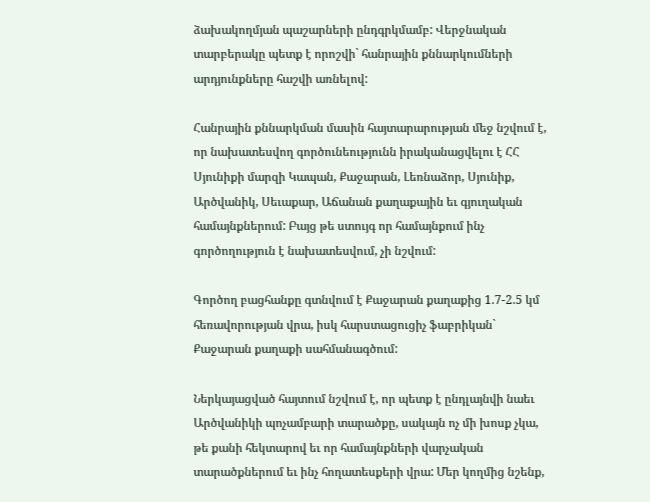ձախակողմյան պաշարների ընդգրկմամբ: Վերջնական տարբերակը պետք է որոշվի` հանրային քննարկումների արդյունքները հաշվի առնելով:

Հանրային քննարկման մասին հայտարարության մեջ նշվում է, որ նախատեսվող գործունեությունն իրականացվելու է ՀՀ Սյունիքի մարզի Կապան, Քաջարան, Լեռնաձոր, Սյունիք, Արծվանիկ, Սեւաքար, Աճանան քաղաքային եւ գյուղական համայնքներում: Բայց թե ստույգ որ համայնքում ինչ գործողություն է նախատեսվում, չի նշվում:

Գործող բացհանքը գտնվում է Քաջարան քաղաքից 1.7-2.5 կմ հեռավորության վրա, իսկ հարստացուցիչ ֆաբրիկան` Քաջարան քաղաքի սահմանագծում:

Ներկայացված հայտում նշվում է, որ պետք է ընդլայնվի նաեւ Արծվանիկի պոչամբարի տարածքը, սակայն ոչ մի խոսք չկա, թե քանի հեկտարով եւ որ համայնքների վարչական տարածքներում եւ ինչ հողատեսքերի վրա: Մեր կողմից նշենք,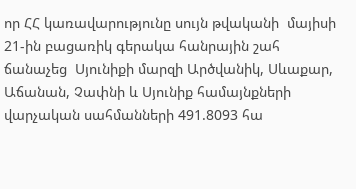որ ՀՀ կառավարությունը սույն թվականի  մայիսի 21-ին բացառիկ գերակա հանրային շահ ճանաչեց  Սյունիքի մարզի Արծվանիկ, Սևաքար, Աճանան, Չափնի և Սյունիք համայնքների վարչական սահմանների 491.8093 հա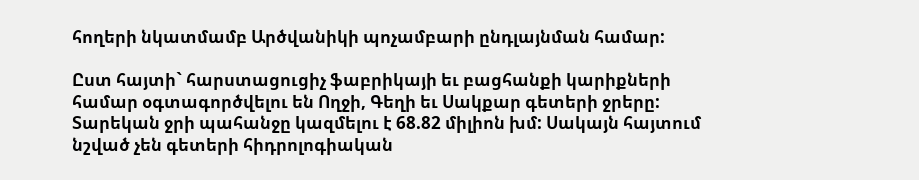հողերի նկատմամբ Արծվանիկի պոչամբարի ընդլայնման համար:

Ըստ հայտի` հարստացուցիչ ֆաբրիկայի եւ բացհանքի կարիքների համար օգտագործվելու են Ողջի, Գեղի եւ Սակքար գետերի ջրերը: Տարեկան ջրի պահանջը կազմելու է 68.82 միլիոն խմ: Սակայն հայտում նշված չեն գետերի հիդրոլոգիական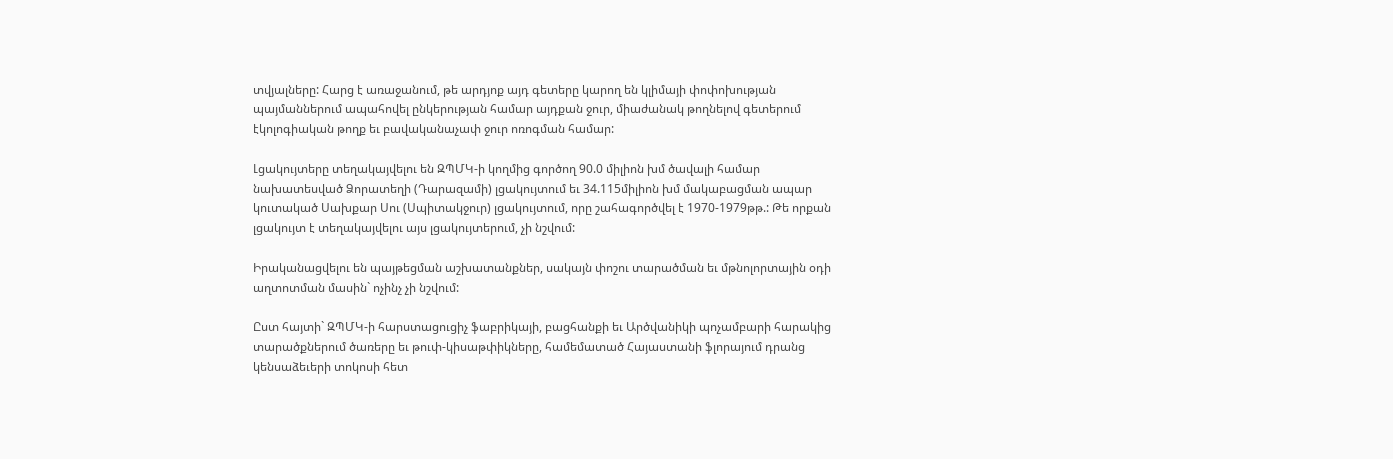տվյալները: Հարց է առաջանում, թե արդյոք այդ գետերը կարող են կլիմայի փոփոխության պայմաններում ապահովել ընկերության համար այդքան ջուր, միաժանակ թողնելով գետերում էկոլոգիական թողք եւ բավականաչափ ջուր ոռոգման համար:

Լցակույտերը տեղակայվելու են ԶՊՄԿ-ի կողմից գործող 90.0 միլիոն խմ ծավալի համար նախատեսված Ձորատեղի (Դարազամի) լցակույտում եւ 34.115միլիոն խմ մակաբացման ապար կուտակած Սախքար Սու (Սպիտակջուր) լցակույտում, որը շահագործվել է 1970-1979թթ.: Թե որքան լցակույտ է տեղակայվելու այս լցակույտերում, չի նշվում:

Իրականացվելու են պայթեցման աշխատանքներ, սակայն փոշու տարածման եւ մթնոլորտային օդի աղտոտման մասին` ոչինչ չի նշվում:

Ըստ հայտի` ԶՊՄԿ-ի հարստացուցիչ ֆաբրիկայի, բացհանքի եւ Արծվանիկի պոչամբարի հարակից տարածքներում ծառերը եւ թուփ-կիսաթփիկները, համեմատած Հայաստանի ֆլորայում դրանց կենսաձեւերի տոկոսի հետ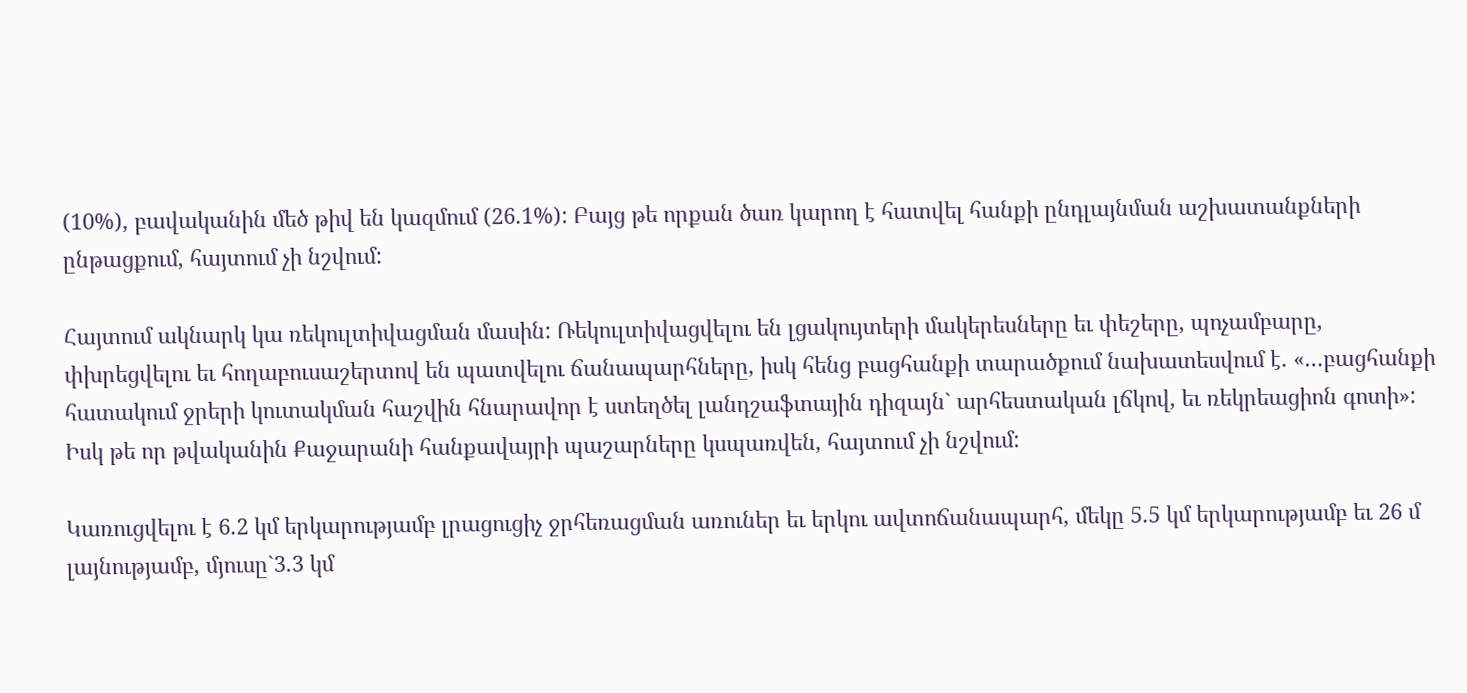(10%), բավականին մեծ թիվ են կազմում (26.1%): Բայց թե որքան ծառ կարող է հատվել հանքի ընդլայնման աշխատանքների ընթացքում, հայտում չի նշվում:

Հայտում ակնարկ կա ռեկուլտիվացման մասին: Ռեկուլտիվացվելու են լցակույտերի մակերեսները եւ փեշերը, պոչամբարը, փխրեցվելու եւ հողաբուսաշերտով են պատվելու ճանապարհները, իսկ հենց բացհանքի տարածքում նախատեսվում է. «…բացհանքի հատակում ջրերի կուտակման հաշվին հնարավոր է ստեղծել լանդշաֆտային դիզայն` արհեստական լճկով, եւ ռեկրեացիոն գոտի»: Իսկ թե որ թվականին Քաջարանի հանքավայրի պաշարները կսպառվեն, հայտում չի նշվում:

Կառուցվելու է 6.2 կմ երկարությամբ լրացուցիչ ջրհեռացման առուներ եւ երկու ավտոճանապարհ, մեկը 5.5 կմ երկարությամբ եւ 26 մ լայնությամբ, մյուսը`3.3 կմ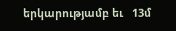երկարությամբ եւ   13մ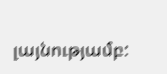լայնությամբ: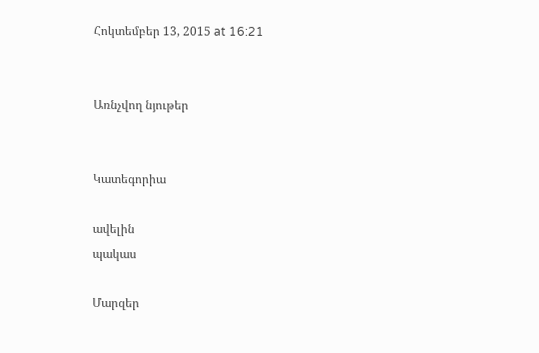Հոկտեմբեր 13, 2015 at 16:21


Առնչվող նյութեր


Կատեգորիա

ավելին
պակաս

Մարզեր